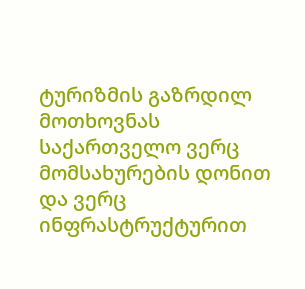ტურიზმის გაზრდილ მოთხოვნას საქართველო ვერც მომსახურების დონით და ვერც ინფრასტრუქტურით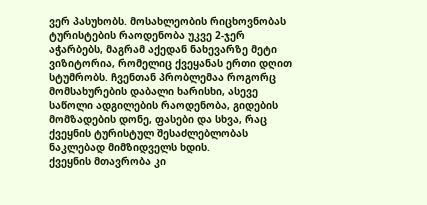ვერ პასუხობს. მოსახლეობის რიცხოვნობას ტურისტების რაოდენობა უკვე 2-ჯერ აჭარბებს, მაგრამ აქედან ნახევარზე მეტი ვიზიტორია, რომელიც ქვეყანას ერთი დღით სტუმრობს. ჩვენთან პრობლემაა როგორც მომსახურების დაბალი ხარისხი, ასევე საწოლი ადგილების რაოდენობა, გიდების მომზადების დონე, ფასები და სხვა, რაც ქვეყნის ტურისტულ შესაძლებლობას ნაკლებად მიმზიდველს ხდის.
ქვეყნის მთავრობა კი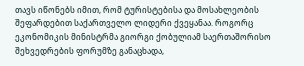თავს იწონებს იმით, რომ ტურისტებისა და მოსახლეობის შეფარდებით საქართველო ლიდერი ქვეყანაა. როგორც ეკონომიკის მინისტრმა გიორგი ქობულიამ საერთაშორისო შეხვედრების ფორუმზე განაცხადა,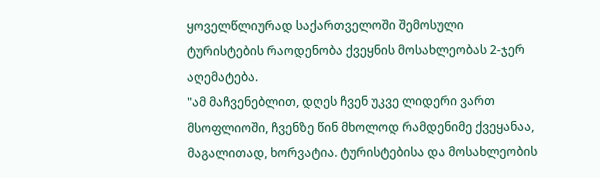ყოველწლიურად საქართველოში შემოსული ტურისტების რაოდენობა ქვეყნის მოსახლეობას 2-ჯერ აღემატება.
"ამ მაჩვენებლით, დღეს ჩვენ უკვე ლიდერი ვართ მსოფლიოში, ჩვენზე წინ მხოლოდ რამდენიმე ქვეყანაა, მაგალითად, ხორვატია. ტურისტებისა და მოსახლეობის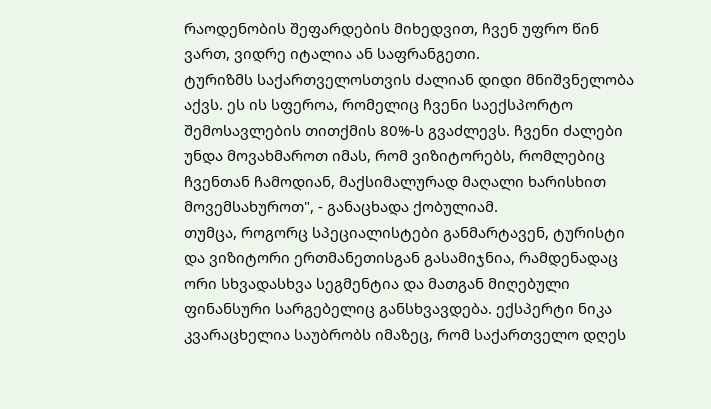რაოდენობის შეფარდების მიხედვით, ჩვენ უფრო წინ ვართ, ვიდრე იტალია ან საფრანგეთი.
ტურიზმს საქართველოსთვის ძალიან დიდი მნიშვნელობა აქვს. ეს ის სფეროა, რომელიც ჩვენი საექსპორტო შემოსავლების თითქმის 80%-ს გვაძლევს. ჩვენი ძალები უნდა მოვახმაროთ იმას, რომ ვიზიტორებს, რომლებიც ჩვენთან ჩამოდიან, მაქსიმალურად მაღალი ხარისხით მოვემსახუროთ", - განაცხადა ქობულიამ.
თუმცა, როგორც სპეციალისტები განმარტავენ, ტურისტი და ვიზიტორი ერთმანეთისგან გასამიჯნია, რამდენადაც ორი სხვადასხვა სეგმენტია და მათგან მიღებული ფინანსური სარგებელიც განსხვავდება. ექსპერტი ნიკა კვარაცხელია საუბრობს იმაზეც, რომ საქართველო დღეს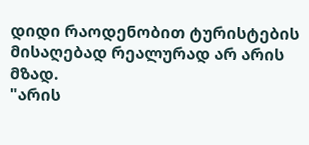დიდი რაოდენობით ტურისტების მისაღებად რეალურად არ არის მზად.
"არის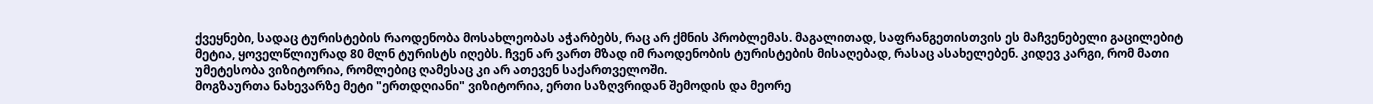ქვეყნები, სადაც ტურისტების რაოდენობა მოსახლეობას აჭარბებს, რაც არ ქმნის პრობლემას. მაგალითად, საფრანგეთისთვის ეს მაჩვენებელი გაცილებიტ მეტია, ყოველწლიურად 80 მლნ ტურისტს იღებს. ჩვენ არ ვართ მზად იმ რაოდენობის ტურისტების მისაღებად, რასაც ასახელებენ. კიდევ კარგი, რომ მათი უმეტესობა ვიზიტორია, რომლებიც ღამესაც კი არ ათევენ საქართველოში.
მოგზაურთა ნახევარზე მეტი "ერთდღიანი" ვიზიტორია, ერთი საზღვრიდან შემოდის და მეორე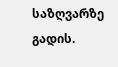საზღვარზე გადის.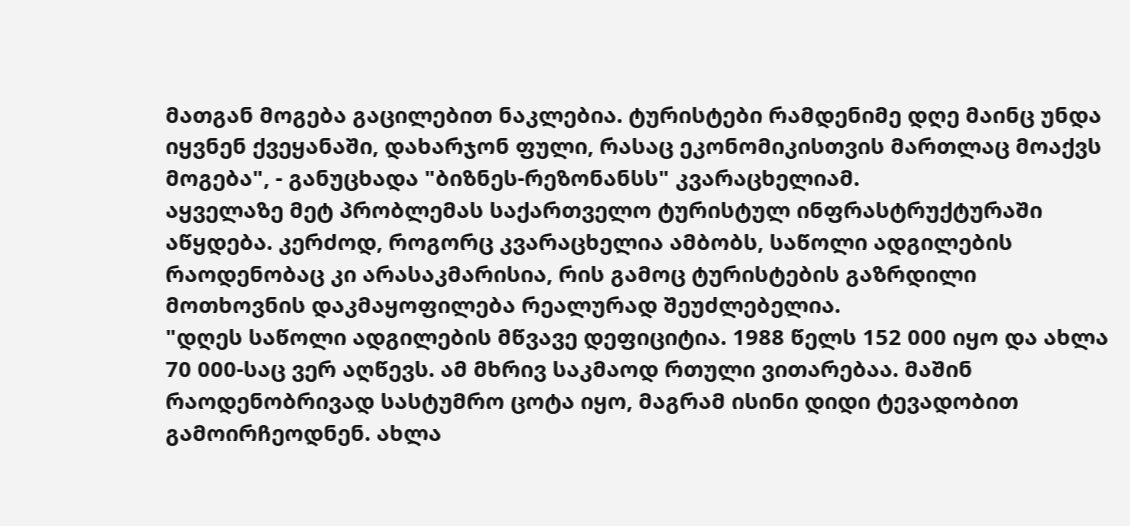მათგან მოგება გაცილებით ნაკლებია. ტურისტები რამდენიმე დღე მაინც უნდა იყვნენ ქვეყანაში, დახარჯონ ფული, რასაც ეკონომიკისთვის მართლაც მოაქვს მოგება", - განუცხადა "ბიზნეს-რეზონანსს" კვარაცხელიამ.
აყველაზე მეტ პრობლემას საქართველო ტურისტულ ინფრასტრუქტურაში აწყდება. კერძოდ, როგორც კვარაცხელია ამბობს, საწოლი ადგილების რაოდენობაც კი არასაკმარისია, რის გამოც ტურისტების გაზრდილი მოთხოვნის დაკმაყოფილება რეალურად შეუძლებელია.
"დღეს საწოლი ადგილების მწვავე დეფიციტია. 1988 წელს 152 000 იყო და ახლა 70 000-საც ვერ აღწევს. ამ მხრივ საკმაოდ რთული ვითარებაა. მაშინ რაოდენობრივად სასტუმრო ცოტა იყო, მაგრამ ისინი დიდი ტევადობით გამოირჩეოდნენ. ახლა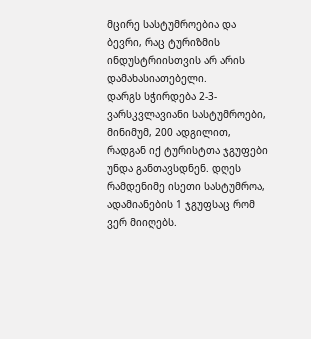მცირე სასტუმროებია და ბევრი, რაც ტურიზმის ინდუსტრიისთვის არ არის დამახასიათებელი.
დარგს სჭირდება 2-3-ვარსკვლავიანი სასტუმროები, მინიმუმ, 200 ადგილით, რადგან იქ ტურისტთა ჯგუფები უნდა განთავსდნენ. დღეს რამდენიმე ისეთი სასტუმროა, ადამიანების 1 ჯგუფსაც რომ ვერ მიიღებს.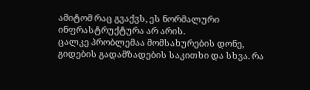ამიტომ რაც გვაქვს, ეს ნორმალური ინფრასტრუქტურა არ არის.
ცალკე პრობლემაა მომსახურების დონე, გიდების გადამზადების საკითხი და სხვა. რა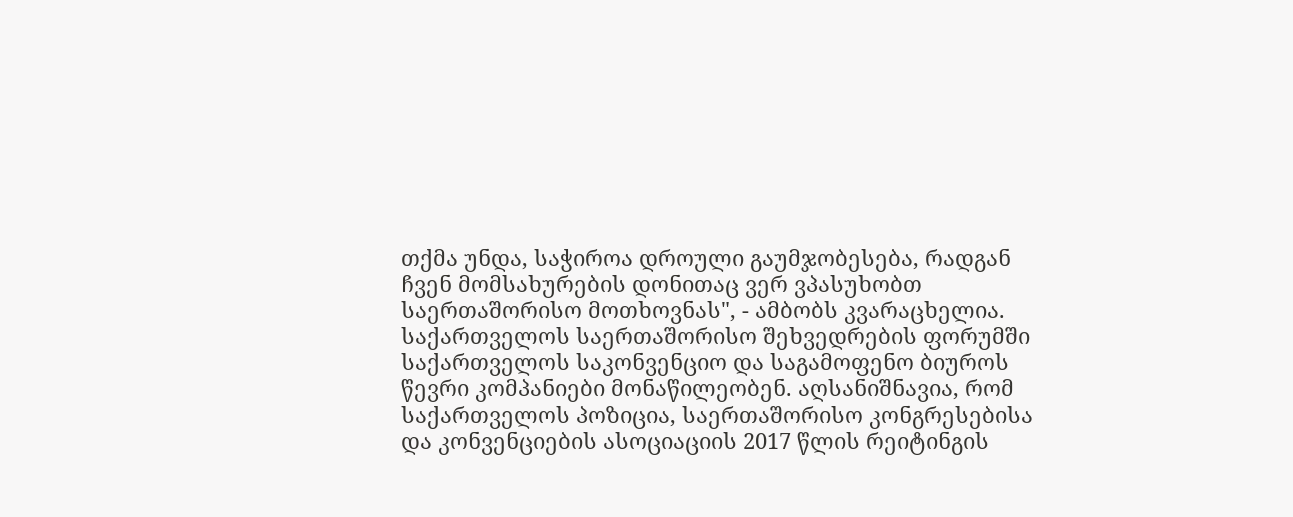თქმა უნდა, საჭიროა დროული გაუმჯობესება, რადგან ჩვენ მომსახურების დონითაც ვერ ვპასუხობთ საერთაშორისო მოთხოვნას", - ამბობს კვარაცხელია.
საქართველოს საერთაშორისო შეხვედრების ფორუმში საქართველოს საკონვენციო და საგამოფენო ბიუროს წევრი კომპანიები მონაწილეობენ. აღსანიშნავია, რომ საქართველოს პოზიცია, საერთაშორისო კონგრესებისა და კონვენციების ასოციაციის 2017 წლის რეიტინგის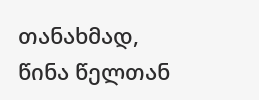თანახმად, წინა წელთან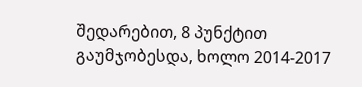შედარებით, 8 პუნქტით გაუმჯობესდა, ხოლო 2014-2017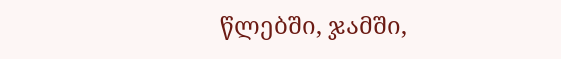წლებში, ჯამში,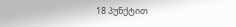18 პუნქტით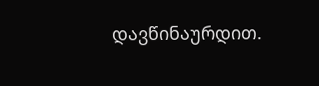დავწინაურდით.